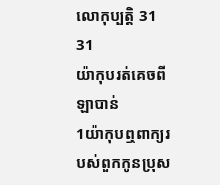លោកុប្បត្តិ 31
31
យ៉ាកុបរត់គេចពីឡាបាន់
1យ៉ាកុបឮពាក្យរបស់ពួកកូនប្រុស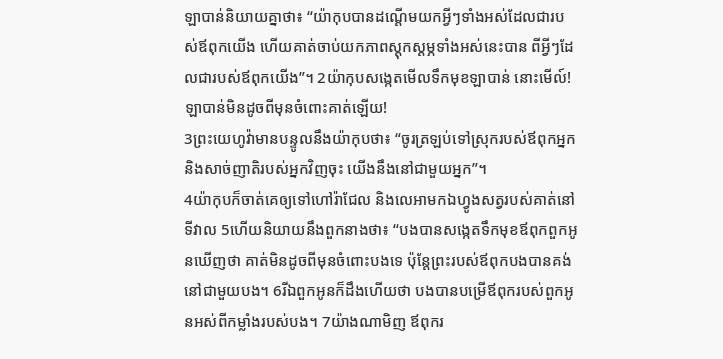ឡាបាន់និយាយគ្នាថា៖ “យ៉ាកុបបានដណ្ដើមយកអ្វីៗទាំងអស់ដែលជារបស់ឪពុកយើង ហើយគាត់ចាប់យកភាពស្ដុកស្ដម្ភទាំងអស់នេះបាន ពីអ្វីៗដែលជារបស់ឪពុកយើង”។ 2យ៉ាកុបសង្កេតមើលទឹកមុខឡាបាន់ នោះមើល៍! ឡាបាន់មិនដូចពីមុនចំពោះគាត់ឡើយ!
3ព្រះយេហូវ៉ាមានបន្ទូលនឹងយ៉ាកុបថា៖ “ចូរត្រឡប់ទៅស្រុករបស់ឪពុកអ្នក និងសាច់ញាតិរបស់អ្នកវិញចុះ យើងនឹងនៅជាមួយអ្នក”។
4យ៉ាកុបក៏ចាត់គេឲ្យទៅហៅរ៉ាជែល និងលេអាមកឯហ្វូងសត្វរបស់គាត់នៅទីវាល 5ហើយនិយាយនឹងពួកនាងថា៖ “បងបានសង្កេតទឹកមុខឪពុកពួកអូនឃើញថា គាត់មិនដូចពីមុនចំពោះបងទេ ប៉ុន្តែព្រះរបស់ឪពុកបងបានគង់នៅជាមួយបង។ 6រីឯពួកអូនក៏ដឹងហើយថា បងបានបម្រើឪពុករបស់ពួកអូនអស់ពីកម្លាំងរបស់បង។ 7យ៉ាងណាមិញ ឪពុករ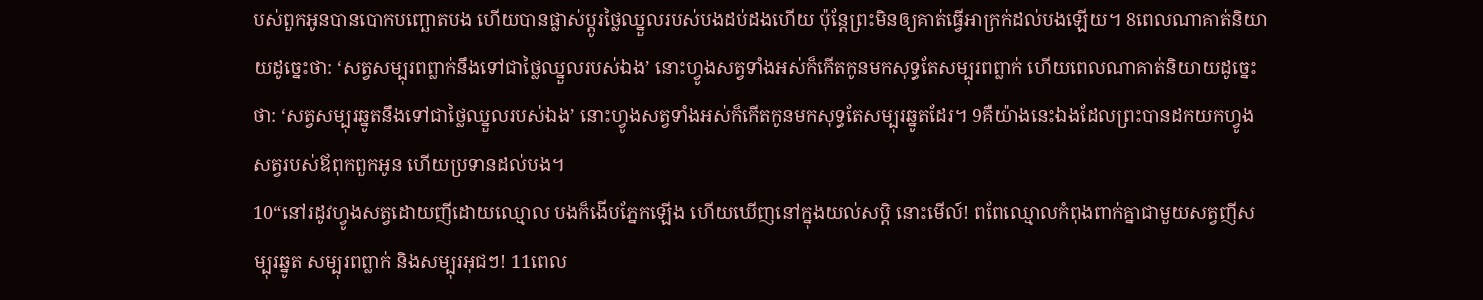បស់ពួកអូនបានបោកបញ្ឆោតបង ហើយបានផ្លាស់ប្ដូរថ្លៃឈ្នួលរបស់បងដប់ដងហើយ ប៉ុន្តែព្រះមិនឲ្យគាត់ធ្វើអាក្រក់ដល់បងឡើយ។ 8ពេលណាគាត់និយាយដូច្នេះថា: ‘សត្វសម្បុរពព្លាក់នឹងទៅជាថ្លៃឈ្នួលរបស់ឯង’ នោះហ្វូងសត្វទាំងអស់ក៏កើតកូនមកសុទ្ធតែសម្បុរពព្លាក់ ហើយពេលណាគាត់និយាយដូច្នេះថា: ‘សត្វសម្បុរឆ្នូតនឹងទៅជាថ្លៃឈ្នួលរបស់ឯង’ នោះហ្វូងសត្វទាំងអស់ក៏កើតកូនមកសុទ្ធតែសម្បុរឆ្នូតដែរ។ 9គឺយ៉ាងនេះឯងដែលព្រះបានដកយកហ្វូងសត្វរបស់ឪពុកពួកអូន ហើយប្រទានដល់បង។
10“នៅរដូវហ្វូងសត្វដោយញីដោយឈ្មោល បងក៏ងើបភ្នែកឡើង ហើយឃើញនៅក្នុងយល់សប្តិ នោះមើល៍! ពពែឈ្មោលកំពុងពាក់គ្នាជាមួយសត្វញីសម្បុរឆ្នូត សម្បុរពព្លាក់ និងសម្បុរអុជៗ! 11ពេល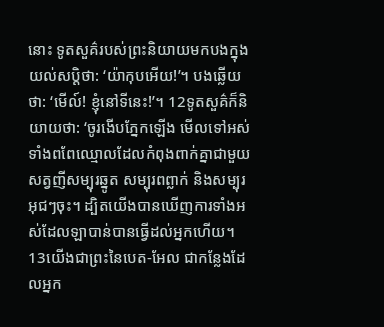នោះ ទូតសួគ៌របស់ព្រះនិយាយមកបងក្នុងយល់សប្តិថា: ‘យ៉ាកុបអើយ!’។ បងឆ្លើយថា: ‘មើល៍! ខ្ញុំនៅទីនេះ!’។ 12ទូតសួគ៌ក៏និយាយថា: ‘ចូរងើបភ្នែកឡើង មើលទៅអស់ទាំងពពែឈ្មោលដែលកំពុងពាក់គ្នាជាមួយសត្វញីសម្បុរឆ្នូត សម្បុរពព្លាក់ និងសម្បុរអុជៗចុះ។ ដ្បិតយើងបានឃើញការទាំងអស់ដែលឡាបាន់បានធ្វើដល់អ្នកហើយ។ 13យើងជាព្រះនៃបេត-អែល ជាកន្លែងដែលអ្នក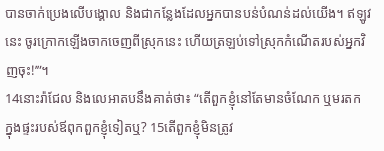បានចាក់ប្រេងលើបង្គោល និងជាកន្លែងដែលអ្នកបានបន់បំណន់ដល់យើង។ ឥឡូវនេះ ចូរក្រោកឡើងចាកចេញពីស្រុកនេះ ហើយត្រឡប់ទៅស្រុកកំណើតរបស់អ្នកវិញចុះ!’”។
14នោះរ៉ាជែល និងលេអាតបនឹងគាត់ថា៖ “តើពួកខ្ញុំនៅតែមានចំណែក ឬមរតក ក្នុងផ្ទះរបស់ឪពុកពួកខ្ញុំទៀតឬ? 15តើពួកខ្ញុំមិនត្រូវ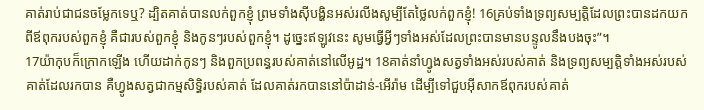គាត់រាប់ជាជនចម្លែកទេឬ? ដ្បិតគាត់បានលក់ពួកខ្ញុំ ព្រមទាំងស៊ីបង្ហិនអស់រលីងសូម្បីតែថ្លៃលក់ពួកខ្ញុំ! 16គ្រប់ទាំងទ្រព្យសម្បត្តិដែលព្រះបានដកយកពីឪពុករបស់ពួកខ្ញុំ គឺជារបស់ពួកខ្ញុំ និងកូនៗរបស់ពួកខ្ញុំ។ ដូច្នេះឥឡូវនេះ សូមធ្វើអ្វីៗទាំងអស់ដែលព្រះបានមានបន្ទូលនឹងបងចុះ”។
17យ៉ាកុបក៏ក្រោកឡើង ហើយដាក់កូនៗ និងពួកប្រពន្ធរបស់គាត់នៅលើអូដ្ឋ។ 18គាត់នាំហ្វូងសត្វទាំងអស់របស់គាត់ និងទ្រព្យសម្បត្តិទាំងអស់របស់គាត់ដែលរកបាន គឺហ្វូងសត្វជាកម្មសិទ្ធិរបស់គាត់ ដែលគាត់រកបាននៅប៉ាដាន់-អើរ៉ាម ដើម្បីទៅជួបអ៊ីសាកឪពុករបស់គាត់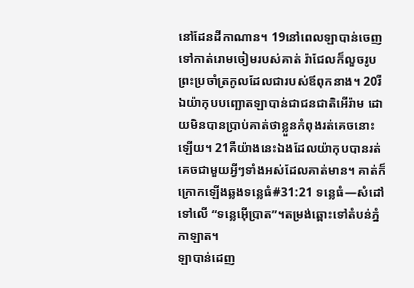នៅដែនដីកាណាន។ 19នៅពេលឡាបាន់ចេញទៅកាត់រោមចៀមរបស់គាត់ រ៉ាជែលក៏លួចរូបព្រះប្រចាំត្រកូលដែលជារបស់ឪពុកនាង។ 20រីឯយ៉ាកុបបញ្ឆោតឡាបាន់ជាជនជាតិអើរ៉ាម ដោយមិនបានប្រាប់គាត់ថាខ្លួនកំពុងរត់គេចនោះឡើយ។ 21គឺយ៉ាងនេះឯងដែលយ៉ាកុបបានរត់គេចជាមួយអ្វីៗទាំងអស់ដែលគាត់មាន។ គាត់ក៏ក្រោកឡើងឆ្លងទន្លេធំ#31:21 ទន្លេធំ―សំដៅទៅលើ “ទន្លេអ៊ើប្រាត”។តម្រង់ឆ្ពោះទៅតំបន់ភ្នំកាឡាត។
ឡាបាន់ដេញ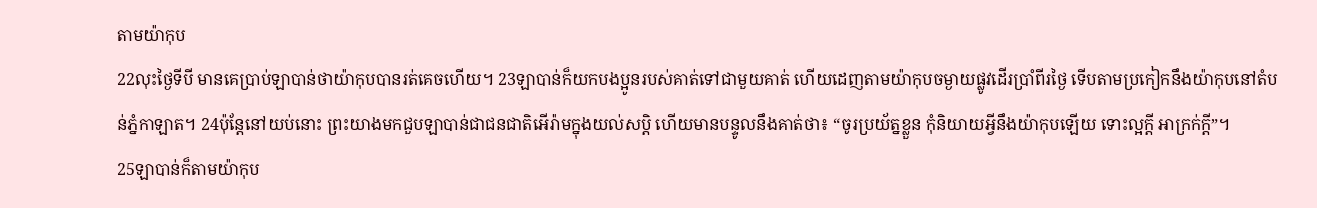តាមយ៉ាកុប
22លុះថ្ងៃទីបី មានគេប្រាប់ឡាបាន់ថាយ៉ាកុបបានរត់គេចហើយ។ 23ឡាបាន់ក៏យកបងប្អូនរបស់គាត់ទៅជាមួយគាត់ ហើយដេញតាមយ៉ាកុបចម្ងាយផ្លូវដើរប្រាំពីរថ្ងៃ ទើបតាមប្រកៀកនឹងយ៉ាកុបនៅតំបន់ភ្នំកាឡាត។ 24ប៉ុន្តែនៅយប់នោះ ព្រះយាងមកជួបឡាបាន់ជាជនជាតិអើរ៉ាមក្នុងយល់សប្តិ ហើយមានបន្ទូលនឹងគាត់ថា៖ “ចូរប្រយ័ត្នខ្លួន កុំនិយាយអ្វីនឹងយ៉ាកុបឡើយ ទោះល្អក្ដី អាក្រក់ក្ដី”។
25ឡាបាន់ក៏តាមយ៉ាកុប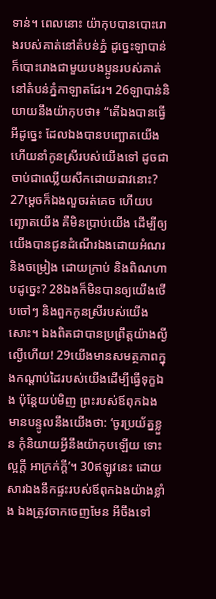ទាន់។ ពេលនោះ យ៉ាកុបបានបោះរោងរបស់គាត់នៅតំបន់ភ្នំ ដូច្នេះឡាបាន់ក៏បោះរោងជាមួយបងប្អូនរបស់គាត់នៅតំបន់ភ្នំកាឡាតដែរ។ 26ឡាបាន់និយាយនឹងយ៉ាកុបថា៖ “តើឯងបានធ្វើអីដូច្នេះ ដែលឯងបានបញ្ឆោតយើង ហើយនាំកូនស្រីរបស់យើងទៅ ដូចជាចាប់ជាឈ្លើយសឹកដោយដាវនោះ? 27ម្ដេចក៏ឯងលួចរត់គេច ហើយបញ្ឆោតយើង គឺមិនប្រាប់យើង ដើម្បីឲ្យយើងបានជូនដំណើរឯងដោយអំណរ និងចម្រៀង ដោយក្រាប់ និងពិណហាបដូច្នេះ? 28ឯងក៏មិនបានឲ្យយើងថើបចៅៗ និងពួកកូនស្រីរបស់យើងសោះ។ ឯងពិតជាបានប្រព្រឹត្តយ៉ាងល្ងីល្ងើហើយ! 29យើងមានសមត្ថភាពក្នុងកណ្ដាប់ដៃរបស់យើងដើម្បីធ្វើទុក្ខឯង ប៉ុន្តែយប់មិញ ព្រះរបស់ឪពុកឯងមានបន្ទូលនឹងយើងថា: ‘ចូរប្រយ័ត្នខ្លួន កុំនិយាយអ្វីនឹងយ៉ាកុបឡើយ ទោះល្អក្ដី អាក្រក់ក្ដី’។ 30ឥឡូវនេះ ដោយសារឯងនឹកផ្ទះរបស់ឪពុកឯងយ៉ាងខ្លាំង ឯងត្រូវចាកចេញមែន អីចឹងទៅ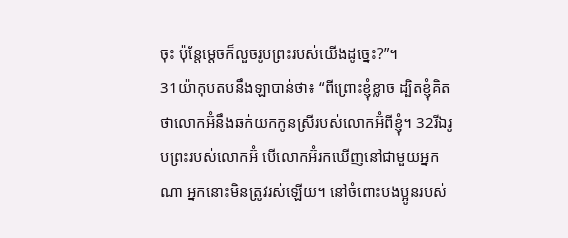ចុះ ប៉ុន្តែម្ដេចក៏លួចរូបព្រះរបស់យើងដូច្នេះ?”។
31យ៉ាកុបតបនឹងឡាបាន់ថា៖ “ពីព្រោះខ្ញុំខ្លាច ដ្បិតខ្ញុំគិតថាលោកអ៊ំនឹងឆក់យកកូនស្រីរបស់លោកអ៊ំពីខ្ញុំ។ 32រីឯរូបព្រះរបស់លោកអ៊ំ បើលោកអ៊ំរកឃើញនៅជាមួយអ្នកណា អ្នកនោះមិនត្រូវរស់ឡើយ។ នៅចំពោះបងប្អូនរបស់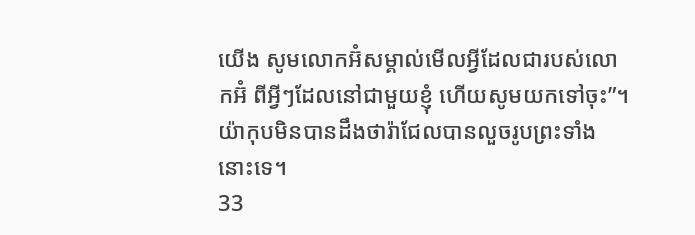យើង សូមលោកអ៊ំសម្គាល់មើលអ្វីដែលជារបស់លោកអ៊ំ ពីអ្វីៗដែលនៅជាមួយខ្ញុំ ហើយសូមយកទៅចុះ”។ យ៉ាកុបមិនបានដឹងថារ៉ាជែលបានលួចរូបព្រះទាំងនោះទេ។
33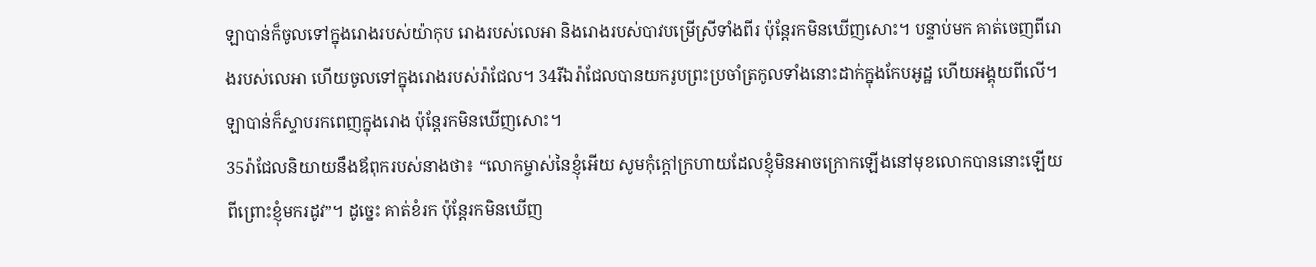ឡាបាន់ក៏ចូលទៅក្នុងរោងរបស់យ៉ាកុប រោងរបស់លេអា និងរោងរបស់បាវបម្រើស្រីទាំងពីរ ប៉ុន្តែរកមិនឃើញសោះ។ បន្ទាប់មក គាត់ចេញពីរោងរបស់លេអា ហើយចូលទៅក្នុងរោងរបស់រ៉ាជែល។ 34រីឯរ៉ាជែលបានយករូបព្រះប្រចាំត្រកូលទាំងនោះដាក់ក្នុងកែបអូដ្ឋ ហើយអង្គុយពីលើ។ ឡាបាន់ក៏ស្ទាបរកពេញក្នុងរោង ប៉ុន្តែរកមិនឃើញសោះ។
35រ៉ាជែលនិយាយនឹងឪពុករបស់នាងថា៖ “លោកម្ចាស់នៃខ្ញុំអើយ សូមកុំក្ដៅក្រហាយដែលខ្ញុំមិនអាចក្រោកឡើងនៅមុខលោកបាននោះឡើយ ពីព្រោះខ្ញុំមករដូវ”។ ដូច្នេះ គាត់ខំរក ប៉ុន្តែរកមិនឃើញ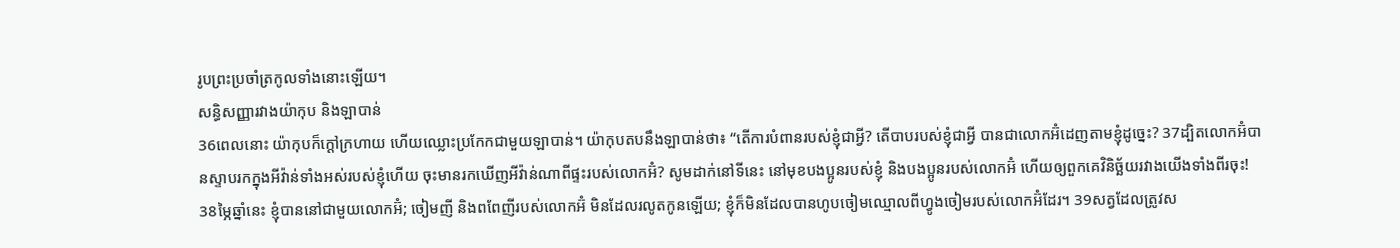រូបព្រះប្រចាំត្រកូលទាំងនោះឡើយ។
សន្ធិសញ្ញារវាងយ៉ាកុប និងឡាបាន់
36ពេលនោះ យ៉ាកុបក៏ក្ដៅក្រហាយ ហើយឈ្លោះប្រកែកជាមួយឡាបាន់។ យ៉ាកុបតបនឹងឡាបាន់ថា៖ “តើការបំពានរបស់ខ្ញុំជាអ្វី? តើបាបរបស់ខ្ញុំជាអ្វី បានជាលោកអ៊ំដេញតាមខ្ញុំដូច្នេះ? 37ដ្បិតលោកអ៊ំបានស្ទាបរកក្នុងអីវ៉ាន់ទាំងអស់របស់ខ្ញុំហើយ ចុះមានរកឃើញអីវ៉ាន់ណាពីផ្ទះរបស់លោកអ៊ំ? សូមដាក់នៅទីនេះ នៅមុខបងប្អូនរបស់ខ្ញុំ និងបងប្អូនរបស់លោកអ៊ំ ហើយឲ្យពួកគេវិនិច្ឆ័យរវាងយើងទាំងពីរចុះ! 38ម្ភៃឆ្នាំនេះ ខ្ញុំបាននៅជាមួយលោកអ៊ំ; ចៀមញី និងពពែញីរបស់លោកអ៊ំ មិនដែលរលូតកូនឡើយ; ខ្ញុំក៏មិនដែលបានហូបចៀមឈ្មោលពីហ្វូងចៀមរបស់លោកអ៊ំដែរ។ 39សត្វដែលត្រូវស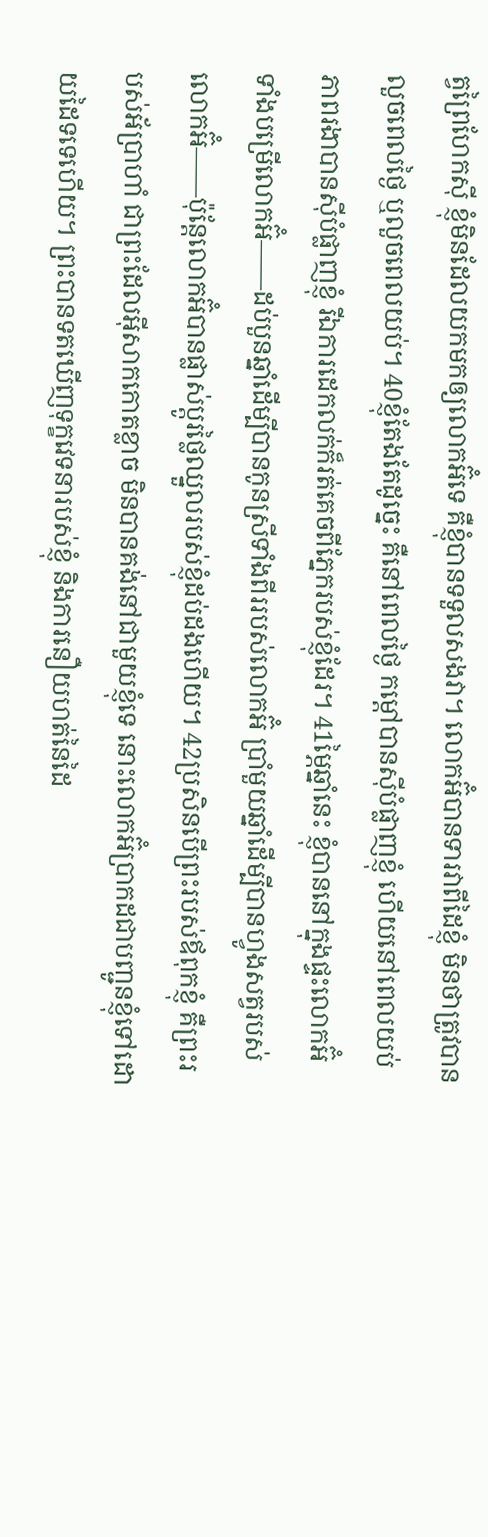ត្វព្រៃហែកស៊ី ខ្ញុំមិនដែលយកមកឲ្យលោកអ៊ំទេ គឺខ្ញុំបានទទួលសងវា។ លោកអ៊ំបានទារវាពីដៃខ្ញុំ មិនថាត្រូវបានលួចពេលថ្ងៃ ឬលួចពេលយប់។ 40ខ្ញុំតែងតែដូច្នេះ គឺនៅពេលថ្ងៃ កម្ដៅបានស៊ីបំផ្លាញខ្ញុំ ហើយនៅពេលយប់ ភាពរងាបានស៊ីបំផ្លាញខ្ញុំ រីឯការដេកលក់ក៏រត់គេចពីភ្នែករបស់ខ្ញុំដែរ។ 41ម្ភៃឆ្នាំនេះ ខ្ញុំបាននៅក្នុងផ្ទះលោកអ៊ំ ទាំងបម្រើលោកអ៊ំ——ដប់បួនឆ្នាំដើម្បីបានកូនស្រីទាំងពីររបស់លោកអ៊ំ ប្រាំមួយឆ្នាំដើម្បីបានហ្វូងសត្វរបស់លោកអ៊ំ——ប៉ុន្តែលោកអ៊ំបានផ្លាស់ប្ដូរថ្លៃឈ្នួលរបស់ខ្ញុំដប់ដងហើយ។ 42ប្រសិនបើព្រះរបស់ឪពុកខ្ញុំ គឺព្រះរបស់អ័ប្រាហាំ ជាព្រះដែលអ៊ីសាកកោតខ្លាច មិនបានគង់នៅជាមួយខ្ញុំទេ នោះលោកអ៊ំប្រាកដជាបញ្ជូនខ្ញុំទៅដោយដៃទទេហើយ។ ព្រះបានទតឃើញទុក្ខវេទនារបស់ខ្ញុំ និងការនឿយហត់នៃដៃ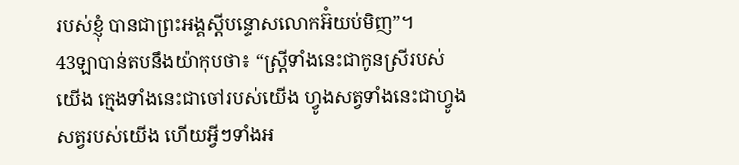របស់ខ្ញុំ បានជាព្រះអង្គស្ដីបន្ទោសលោកអ៊ំយប់មិញ”។
43ឡាបាន់តបនឹងយ៉ាកុបថា៖ “ស្ត្រីទាំងនេះជាកូនស្រីរបស់យើង ក្មេងទាំងនេះជាចៅរបស់យើង ហ្វូងសត្វទាំងនេះជាហ្វូងសត្វរបស់យើង ហើយអ្វីៗទាំងអ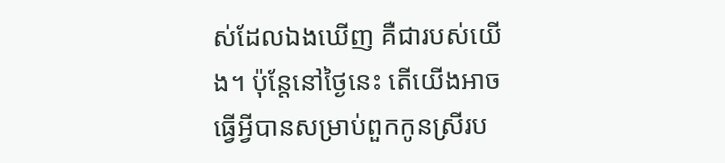ស់ដែលឯងឃើញ គឺជារបស់យើង។ ប៉ុន្តែនៅថ្ងៃនេះ តើយើងអាចធ្វើអ្វីបានសម្រាប់ពួកកូនស្រីរប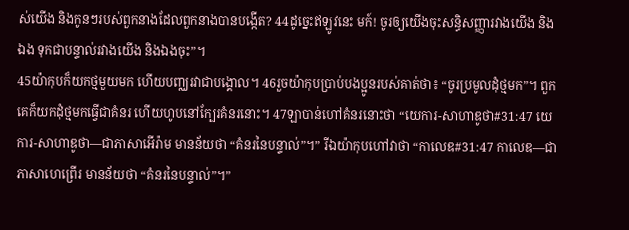ស់យើង និងកូនៗរបស់ពួកនាងដែលពួកនាងបានបង្កើត? 44ដូច្នេះឥឡូវនេះ មក៍! ចូរឲ្យយើងចុះសន្ធិសញ្ញារវាងយើង និងឯង ទុកជាបន្ទាល់រវាងយើង និងឯងចុះ”។
45យ៉ាកុបក៏យកថ្មមួយមក ហើយបញ្ឈរវាជាបង្គោល។ 46រួចយ៉ាកុបប្រាប់បងប្អូនរបស់គាត់ថា៖ “ចូរប្រមូលដុំថ្មមក”។ ពួកគេក៏យកដុំថ្មមកធ្វើជាគំនរ ហើយហូបនៅក្បែរគំនរនោះ។ 47ឡាបាន់ហៅគំនរនោះថា “យេការ-សាហាឌូថា#31:47 យេការ-សាហាឌូថា―ជាភាសាអើរ៉ាម មានន័យថា “គំនរនៃបន្ទាល់”។” រីឯយ៉ាកុបហៅវាថា “កាលេឌ#31:47 កាលេឌ―ជាភាសាហេព្រើរ មានន័យថា “គំនរនៃបន្ទាល់”។”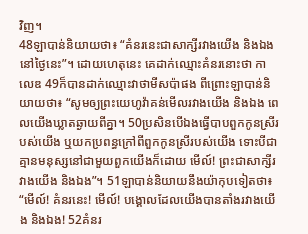វិញ។
48ឡាបាន់និយាយថា៖ “គំនរនេះជាសាក្សីរវាងយើង និងឯង នៅថ្ងៃនេះ”។ ដោយហេតុនេះ គេដាក់ឈ្មោះគំនរនោះថា កាលេឌ 49ក៏បានដាក់ឈ្មោះវាថាមីសប៉ាផង ពីព្រោះឡាបាន់និយាយថា៖ “សូមឲ្យព្រះយេហូវ៉ាគន់មើលរវាងយើង និងឯង ពេលយើងឃ្លាតឆ្ងាយពីគ្នា។ 50ប្រសិនបើឯងធ្វើបាបពួកកូនស្រីរបស់យើង ឬយកប្រពន្ធក្រៅពីពួកកូនស្រីរបស់យើង ទោះបីជាគ្មានមនុស្សនៅជាមួយពួកយើងក៏ដោយ មើល៍! ព្រះជាសាក្សីរវាងយើង និងឯង”។ 51ឡាបាន់និយាយនឹងយ៉ាកុបទៀតថា៖ “មើល៍! គំនរនេះ! មើល៍! បង្គោលដែលយើងបានតាំងរវាងយើង និងឯង! 52គំនរ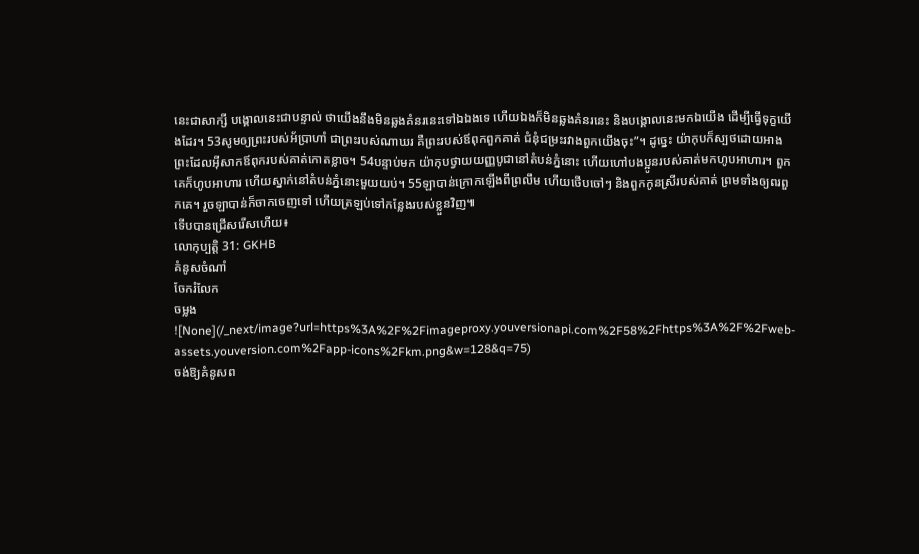នេះជាសាក្សី បង្គោលនេះជាបន្ទាល់ ថាយើងនឹងមិនឆ្លងគំនរនេះទៅឯឯងទេ ហើយឯងក៏មិនឆ្លងគំនរនេះ និងបង្គោលនេះមកឯយើង ដើម្បីធ្វើទុក្ខយើងដែរ។ 53សូមឲ្យព្រះរបស់អ័ប្រាហាំ ជាព្រះរបស់ណាឃរ គឺព្រះរបស់ឪពុកពួកគាត់ ជំនុំជម្រះរវាងពួកយើងចុះ”។ ដូច្នេះ យ៉ាកុបក៏ស្បថដោយអាងព្រះដែលអ៊ីសាកឪពុករបស់គាត់កោតខ្លាច។ 54បន្ទាប់មក យ៉ាកុបថ្វាយយញ្ញបូជានៅតំបន់ភ្នំនោះ ហើយហៅបងប្អូនរបស់គាត់មកហូបអាហារ។ ពួកគេក៏ហូបអាហារ ហើយស្នាក់នៅតំបន់ភ្នំនោះមួយយប់។ 55ឡាបាន់ក្រោកឡើងពីព្រលឹម ហើយថើបចៅៗ និងពួកកូនស្រីរបស់គាត់ ព្រមទាំងឲ្យពរពួកគេ។ រួចឡាបាន់ក៏ចាកចេញទៅ ហើយត្រឡប់ទៅកន្លែងរបស់ខ្លួនវិញ៕
ទើបបានជ្រើសរើសហើយ៖
លោកុប្បត្តិ 31: GKHB
គំនូសចំណាំ
ចែករំលែក
ចម្លង
![None](/_next/image?url=https%3A%2F%2Fimageproxy.youversionapi.com%2F58%2Fhttps%3A%2F%2Fweb-assets.youversion.com%2Fapp-icons%2Fkm.png&w=128&q=75)
ចង់ឱ្យគំនូសព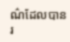ណ៌ដែលបានរ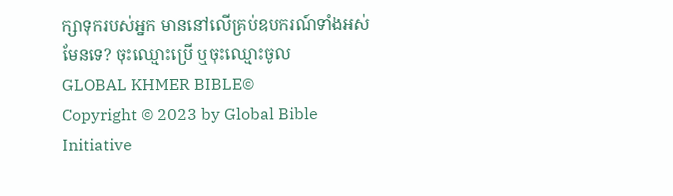ក្សាទុករបស់អ្នក មាននៅលើគ្រប់ឧបករណ៍ទាំងអស់មែនទេ? ចុះឈ្មោះប្រើ ឬចុះឈ្មោះចូល
GLOBAL KHMER BIBLE©
Copyright © 2023 by Global Bible Initiative